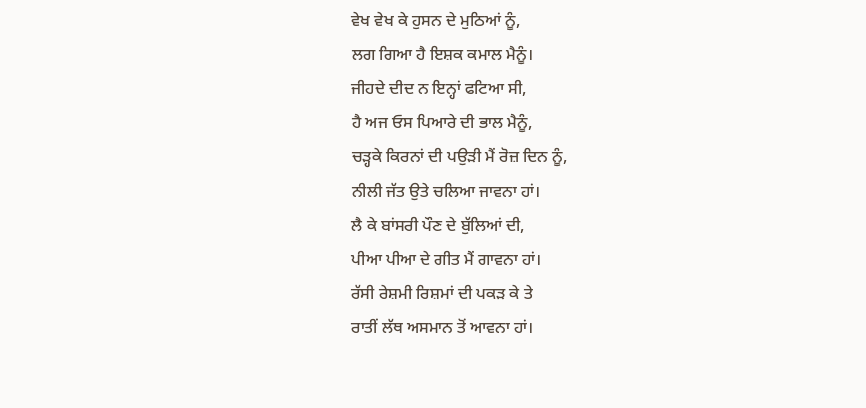ਵੇਖ ਵੇਖ ਕੇ ਹੁਸਨ ਦੇ ਮੁਠਿਆਂ ਨੂੰ,
ਲਗ ਗਿਆ ਹੈ ਇਸ਼ਕ ਕਮਾਲ ਮੈਨੂੰ।
ਜੀਹਦੇ ਦੀਦ ਨ ਇਨ੍ਹਾਂ ਫਟਿਆ ਸੀ,
ਹੈ ਅਜ ਓਸ ਪਿਆਰੇ ਦੀ ਭਾਲ ਮੈਨੂੰ,
ਚੜ੍ਹਕੇ ਕਿਰਨਾਂ ਦੀ ਪਉੜੀ ਮੈਂ ਰੋਜ਼ ਦਿਨ ਨੂੰ,
ਨੀਲੀ ਜੱਤ ਉਤੇ ਚਲਿਆ ਜਾਵਨਾ ਹਾਂ।
ਲੈ ਕੇ ਬਾਂਸਰੀ ਪੌਣ ਦੇ ਬੁੱਲਿਆਂ ਦੀ,
ਪੀਆ ਪੀਆ ਦੇ ਗੀਤ ਮੈਂ ਗਾਵਨਾ ਹਾਂ।
ਰੱਸੀ ਰੇਸ਼ਮੀ ਰਿਸ਼ਮਾਂ ਦੀ ਪਕੜ ਕੇ ਤੇ
ਰਾਤੀਂ ਲੱਥ ਅਸਮਾਨ ਤੋਂ ਆਵਨਾ ਹਾਂ।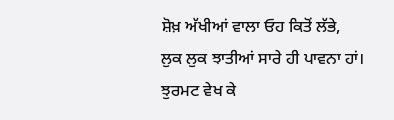ਸ਼ੋਖ਼ ਅੱਖੀਆਂ ਵਾਲਾ ਓਹ ਕਿਤੋਂ ਲੱਭੇ,
ਲੁਕ ਲੁਕ ਝਾਤੀਆਂ ਸਾਰੇ ਹੀ ਪਾਵਨਾ ਹਾਂ।
ਝੁਰਮਟ ਵੇਖ ਕੇ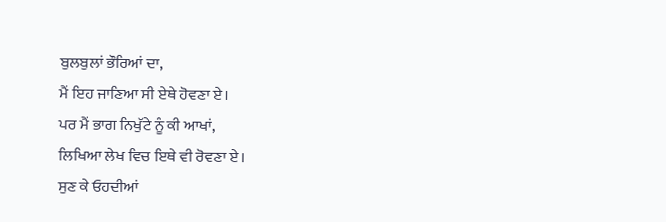ਬੁਲਬੁਲਾਂ ਭੌਰਿਆਂ ਦਾ,
ਮੈਂ ਇਹ ਜਾਣਿਆ ਸੀ ਏਥੇ ਹੋਵਣਾ ਏ।
ਪਰ ਮੈਂ ਭਾਗ ਨਿਖੁੱਟੇ ਨੂੰ ਕੀ ਆਖਾਂ,
ਲਿਖਿਆ ਲੇਖ ਵਿਚ ਇਥੇ ਵੀ ਰੋਵਣਾ ਏ।
ਸੁਣ ਕੇ ਓਹਦੀਆਂ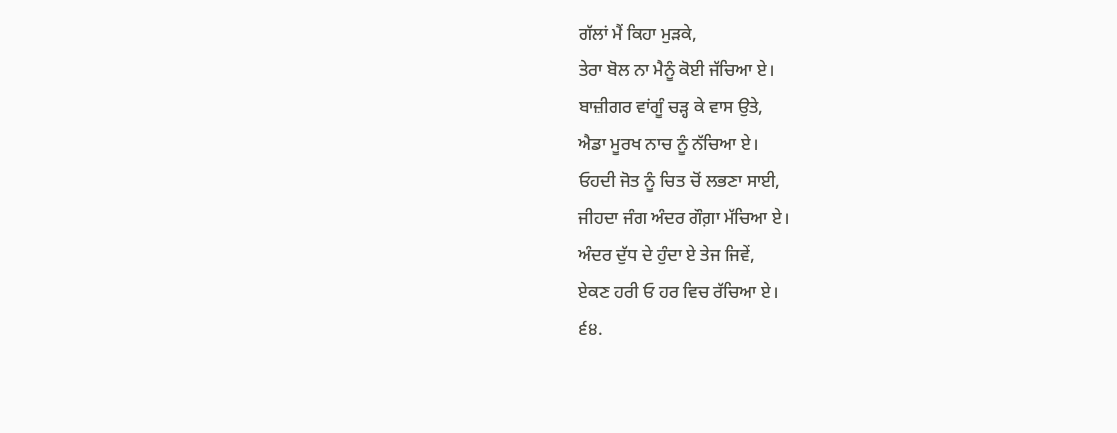ਗੱਲਾਂ ਮੈਂ ਕਿਹਾ ਮੁੜਕੇ,
ਤੇਰਾ ਬੋਲ ਨਾ ਮੈਨੂੰ ਕੋਈ ਜੱਚਿਆ ਏ।
ਬਾਜ਼ੀਗਰ ਵਾਂਗੂੰ ਚੜ੍ਹ ਕੇ ਵਾਸ ਉਤੇ,
ਐਡਾ ਮੂਰਖ ਨਾਚ ਨੂੰ ਨੱਚਿਆ ਏ।
ਓਹਦੀ ਜੋਤ ਨੂੰ ਚਿਤ ਚੋਂ ਲਭਣਾ ਸਾਈ,
ਜੀਹਦਾ ਜੰਗ ਅੰਦਰ ਗੌਗ਼ਾ ਮੱਚਿਆ ਏ।
ਅੰਦਰ ਦੁੱਧ ਦੇ ਹੁੰਦਾ ਏ ਤੇਜ ਜਿਵੇਂ,
ਏਕਣ ਹਰੀ ਓ ਹਰ ਵਿਚ ਰੱਚਿਆ ਏ।
੬੪.